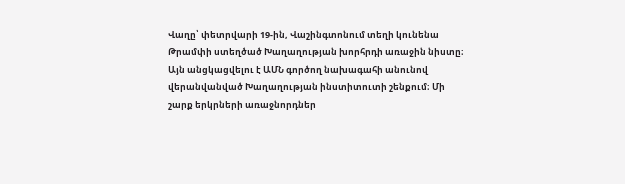Վաղը՝ փետրվարի 19-ին, Վաշինգտոնում տեղի կունենա Թրամփի ստեղծած Խաղաղության խորհրդի առաջին նիստը։ Այն անցկացվելու է ԱՄՆ գործող նախագահի անունով վերանվանված Խաղաղության ինստիտուտի շենքում։ Մի շարք երկրների առաջնորդներ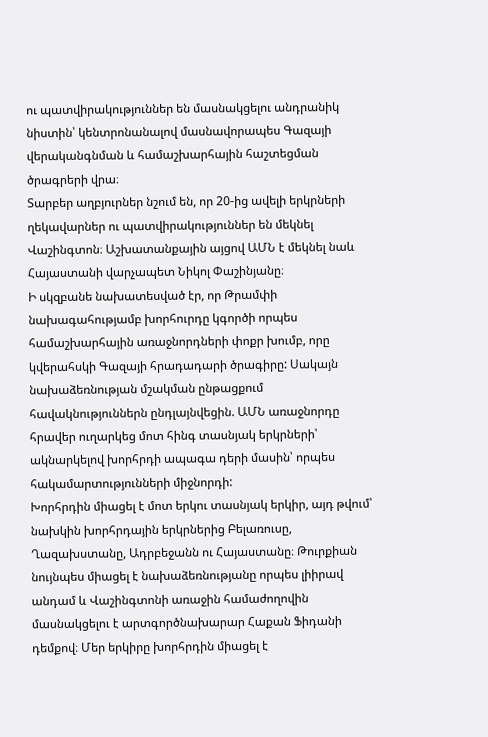ու պատվիրակություններ են մասնակցելու անդրանիկ նիստին՝ կենտրոնանալով մասնավորապես Գազայի վերականգնման և համաշխարհային հաշտեցման ծրագրերի վրա։
Տարբեր աղբյուրներ նշում են, որ 20-ից ավելի երկրների ղեկավարներ ու պատվիրակություններ են մեկնել Վաշինգտոն։ Աշխատանքային այցով ԱՄՆ է մեկնել նաև Հայաստանի վարչապետ Նիկոլ Փաշինյանը։
Ի սկզբանե նախատեսված էր, որ Թրամփի նախագահությամբ խորհուրդը կգործի որպես համաշխարհային առաջնորդների փոքր խումբ, որը կվերահսկի Գազայի հրադադարի ծրագիրը: Սակայն նախաձեռնության մշակման ընթացքում հավակնություններն ընդլայնվեցին. ԱՄՆ առաջնորդը հրավեր ուղարկեց մոտ հինգ տասնյակ երկրների՝ ակնարկելով խորհրդի ապագա դերի մասին՝ որպես հակամարտությունների միջնորդի:
Խորհրդին միացել է մոտ երկու տասնյակ երկիր, այդ թվում՝ նախկին խորհրդային երկրներից Բելառուսը, Ղազախստանը, Ադրբեջանն ու Հայաստանը։ Թուրքիան նույնպես միացել է նախաձեռնությանը որպես լիիրավ անդամ և Վաշինգտոնի առաջին համաժողովին մասնակցելու է արտգործնախարար Հաքան Ֆիդանի դեմքով։ Մեր երկիրը խորհրդին միացել է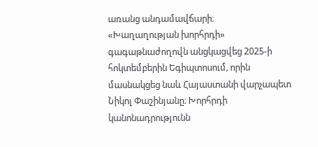առանց անդամավճարի։
«Խաղաղության խորհրդի» գագաթնաժողովն անցկացվեց 2025-ի հոկտեմբերին Եգիպտոսում, որին մասնակցեց նաև Հայաստանի վարչապետ Նիկոլ Փաշինյանը։ Խորհրդի կանոնադրությունն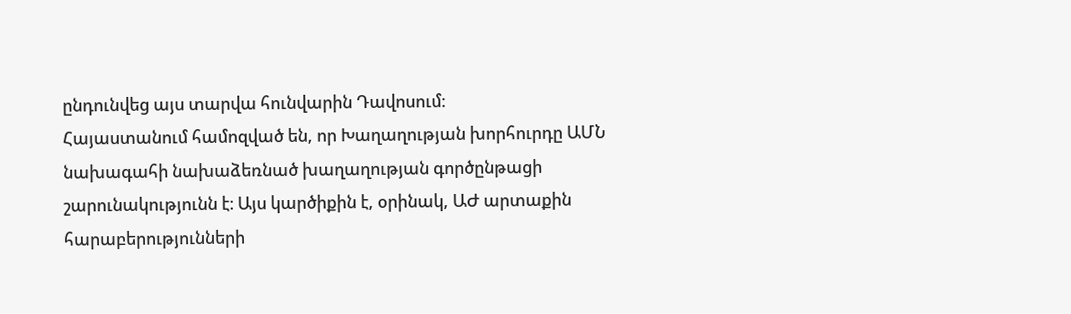ընդունվեց այս տարվա հունվարին Դավոսում։
Հայաստանում համոզված են, որ Խաղաղության խորհուրդը ԱՄՆ նախագահի նախաձեռնած խաղաղության գործընթացի շարունակությունն է։ Այս կարծիքին է, օրինակ, ԱԺ արտաքին հարաբերությունների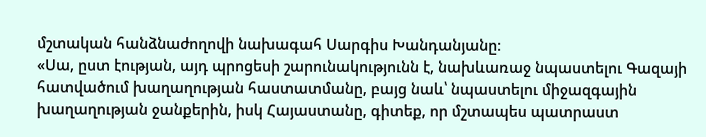մշտական հանձնաժողովի նախագահ Սարգիս Խանդանյանը։
«Սա, ըստ էության, այդ պրոցեսի շարունակությունն է, նախևառաջ նպաստելու Գազայի հատվածում խաղաղության հաստատմանը, բայց նաև՝ նպաստելու միջազգային խաղաղության ջանքերին, իսկ Հայաստանը, գիտեք, որ մշտապես պատրաստ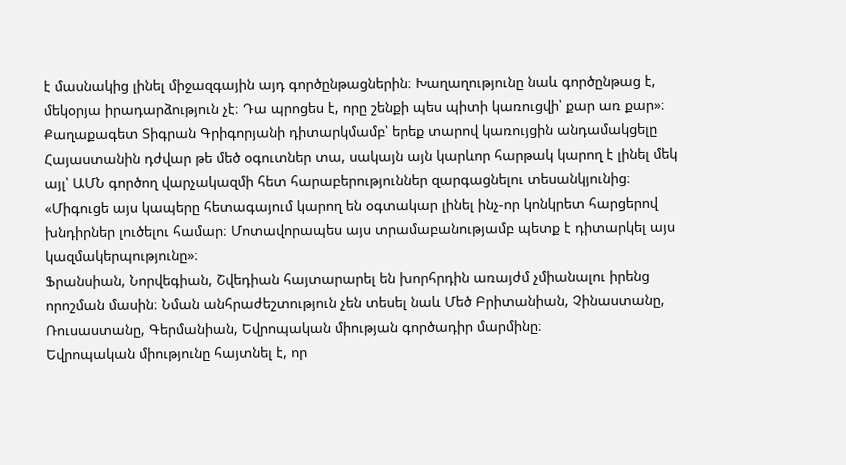է մասնակից լինել միջազգային այդ գործընթացներին։ Խաղաղությունը նաև գործընթաց է, մեկօրյա իրադարձություն չէ։ Դա պրոցես է, որը շենքի պես պիտի կառուցվի՝ քար առ քար»։
Քաղաքագետ Տիգրան Գրիգորյանի դիտարկմամբ՝ երեք տարով կառույցին անդամակցելը Հայաստանին դժվար թե մեծ օգուտներ տա, սակայն այն կարևոր հարթակ կարող է լինել մեկ այլ՝ ԱՄՆ գործող վարչակազմի հետ հարաբերություններ զարգացնելու տեսանկյունից։
«Միգուցե այս կապերը հետագայում կարող են օգտակար լինել ինչ-որ կոնկրետ հարցերով խնդիրներ լուծելու համար։ Մոտավորապես այս տրամաբանությամբ պետք է դիտարկել այս կազմակերպությունը»։
Ֆրանսիան, Նորվեգիան, Շվեդիան հայտարարել են խորհրդին առայժմ չմիանալու իրենց որոշման մասին։ Նման անհրաժեշտություն չեն տեսել նաև Մեծ Բրիտանիան, Չինաստանը, Ռուսաստանը, Գերմանիան, Եվրոպական միության գործադիր մարմինը։
Եվրոպական միությունը հայտնել է, որ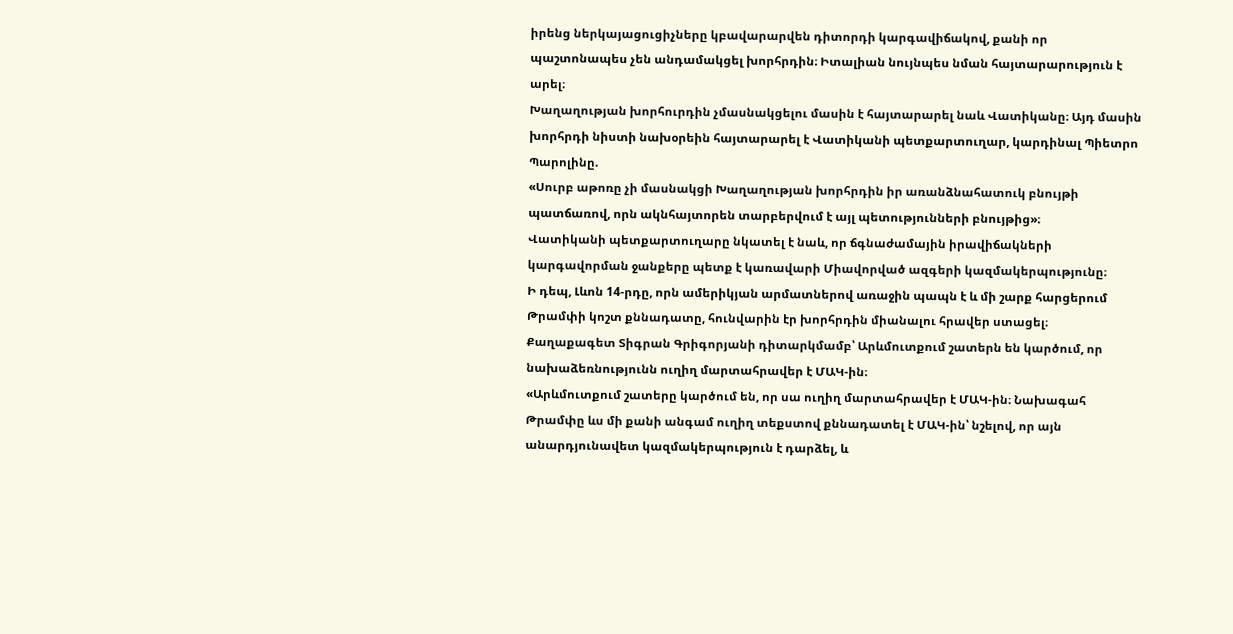իրենց ներկայացուցիչները կբավարարվեն դիտորդի կարգավիճակով, քանի որ պաշտոնապես չեն անդամակցել խորհրդին։ Իտալիան նույնպես նման հայտարարություն է արել։
Խաղաղության խորհուրդին չմասնակցելու մասին է հայտարարել նաև Վատիկանը։ Այդ մասին խորհրդի նիստի նախօրեին հայտարարել է Վատիկանի պետքարտուղար, կարդինալ Պիետրո Պարոլինը.
«Սուրբ աթոռը չի մասնակցի Խաղաղության խորհրդին իր առանձնահատուկ բնույթի պատճառով, որն ակնհայտորեն տարբերվում է այլ պետությունների բնույթից»։
Վատիկանի պետքարտուղարը նկատել է նաև, որ ճգնաժամային իրավիճակների կարգավորման ջանքերը պետք է կառավարի Միավորված ազգերի կազմակերպությունը։
Ի դեպ, Լևոն 14-րդը, որն ամերիկյան արմատներով առաջին պապն է և մի շարք հարցերում Թրամփի կոշտ քննադատը, հունվարին էր խորհրդին միանալու հրավեր ստացել։
Քաղաքագետ Տիգրան Գրիգորյանի դիտարկմամբ՝ Արևմուտքում շատերն են կարծում, որ նախաձեռնությունն ուղիղ մարտահրավեր է ՄԱԿ-ին։
«Արևմուտքում շատերը կարծում են, որ սա ուղիղ մարտահրավեր է ՄԱԿ-ին։ Նախագահ Թրամփը ևս մի քանի անգամ ուղիղ տեքստով քննադատել է ՄԱԿ-ին՝ նշելով, որ այն անարդյունավետ կազմակերպություն է դարձել, և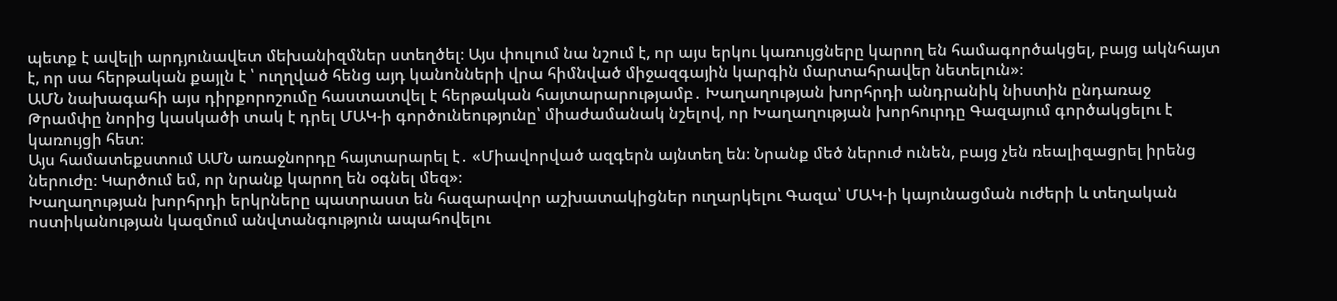պետք է ավելի արդյունավետ մեխանիզմներ ստեղծել։ Այս փուլում նա նշում է, որ այս երկու կառույցները կարող են համագործակցել, բայց ակնհայտ է, որ սա հերթական քայլն է ՝ ուղղված հենց այդ կանոնների վրա հիմնված միջազգային կարգին մարտահրավեր նետելուն»։
ԱՄՆ նախագահի այս դիրքորոշումը հաստատվել է հերթական հայտարարությամբ․ Խաղաղության խորհրդի անդրանիկ նիստին ընդառաջ Թրամփը նորից կասկածի տակ է դրել ՄԱԿ-ի գործունեությունը՝ միաժամանակ նշելով, որ Խաղաղության խորհուրդը Գազայում գործակցելու է կառույցի հետ։
Այս համատեքստում ԱՄՆ առաջնորդը հայտարարել է․ «Միավորված ազգերն այնտեղ են։ Նրանք մեծ ներուժ ունեն, բայց չեն ռեալիզացրել իրենց ներուժը։ Կարծում եմ, որ նրանք կարող են օգնել մեզ»։
Խաղաղության խորհրդի երկրները պատրաստ են հազարավոր աշխատակիցներ ուղարկելու Գազա՝ ՄԱԿ-ի կայունացման ուժերի և տեղական ոստիկանության կազմում անվտանգություն ապահովելու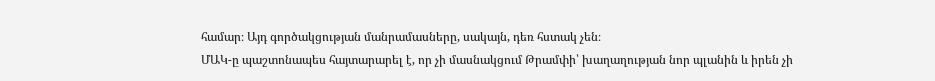համար։ Այդ գործակցության մանրամասները, սակայն, դեռ հստակ չեն։
ՄԱԿ-ը պաշտոնապես հայտարարել է, որ չի մասնակցում Թրամփի՝ խաղաղության նոր պլանին և իրեն չի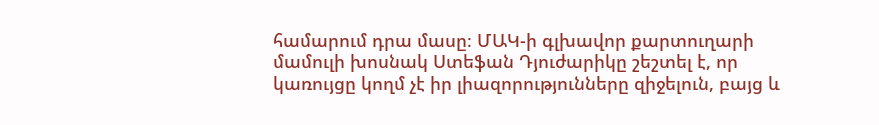համարում դրա մասը։ ՄԱԿ-ի գլխավոր քարտուղարի մամուլի խոսնակ Ստեֆան Դյուժարիկը շեշտել է, որ կառույցը կողմ չէ իր լիազորությունները զիջելուն, բայց և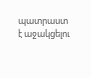պատրաստ է աջակցելու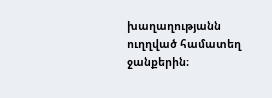խաղաղությանն ուղղված համատեղ ջանքերին։